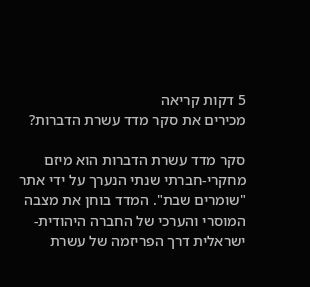5 דקות קריאה
מכירים את סקר מדד עשרת הדברות?

סקר מדד עשרת הדברות הוא מיזם מחקרי-חברתי שנתי הנערך על ידי אתר "שומרים שבת". המדד בוחן את מצבה המוסרי והערכי של החברה היהודית-ישראלית דרך הפריזמה של עשרת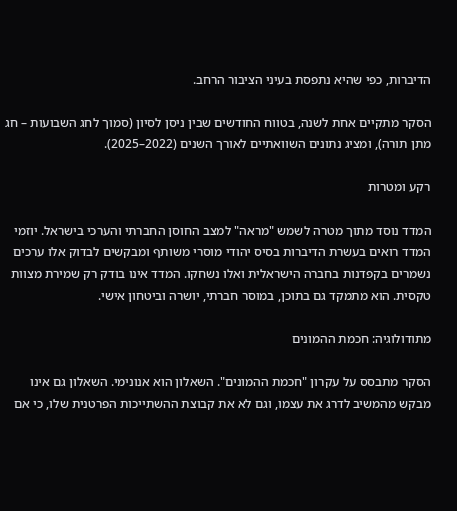הדיברות, כפי שהיא נתפסת בעיני הציבור הרחב.

הסקר מתקיים אחת לשנה, בטווח החודשים שבין ניסן לסיון (סמוך לחג השבועות – חג מתן תורה), ומציג נתונים השוואתיים לאורך השנים (2022–2025).

רקע ומטרות

המדד נוסד מתוך מטרה לשמש "מראה" למצב החוסן החברתי והערכי בישראל. יוזמי המדד רואים בעשרת הדיברות בסיס יהודי מוסרי משותף ומבקשים לבדוק אלו ערכים נשמרים בקפדנות בחברה הישראלית ואלו נשחקו. המדד אינו בודק רק שמירת מצוות טקסית. הוא מתמקד גם בתוכן, במוסר חברתי, יושרה וביטחון אישי.

מתודולוגיה: חכמת ההמונים

הסקר מתבסס על עקרון "חכמת ההמונים". השאלון הוא אנונימי. השאלון גם אינו מבקש מהמשיב לדרג את עצמו, וגם לא את קבוצת ההשתייכות הפרטנית שלו, כי אם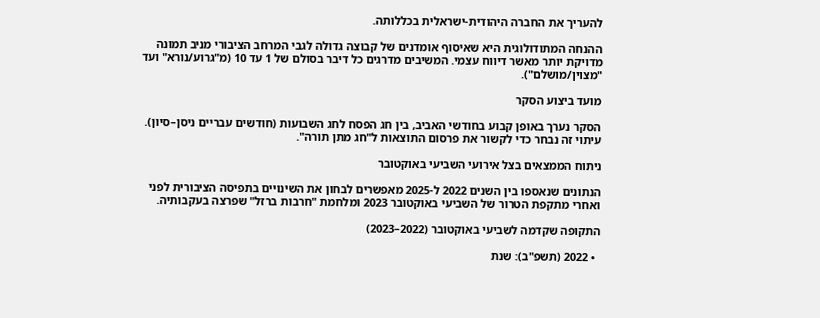להעריך את החברה היהודית-ישראלית בכללותה.

ההנחה המתודולוגית היא שאיסוף אומדנים של קבוצה גדולה לגבי המרחב הציבורי מניב תמונה מדויקת יותר מאשר דיווח עצמי. המשיבים מדרגים כל דיבר בסולם של 1 עד 10 (מ"גרוע/נורא" ועד "מצוין/מושלם").

מועד ביצוע הסקר

הסקר נערך באופן קבוע בחודשי האביב, בין חג הפסח לחג השבועות (חודשים עבריים ניסן–סיון). עיתוי זה נבחר כדי לקשור את פרסום התוצאות ל"חג מתן תורה".

ניתוח הממצאים בצל אירועי השביעי באוקטובר

הנתונים שנאספו בין השנים 2022 ל-2025 מאפשרים לבחון את השינויים בתפיסה הציבורית לפני ואחרי מתקפת הטרור של השביעי באוקטובר 2023 ומלחמת "חרבות ברזל" שפרצה בעקבותיה.

התקופה שקדמה לשביעי באוקטובר (2022–2023)

  • 2022 (תשפ"ב): שנת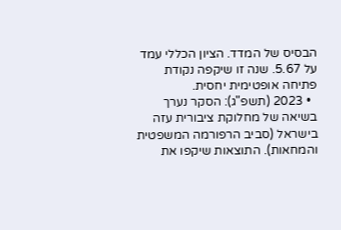הבסיס של המדד. הציון הכללי עמד על 5.67. שנה זו שיקפה נקודת פתיחה אופטימית יחסית.
  • 2023 (תשפ"ג): הסקר נערך בשיאה של מחלוקת ציבורית עזה בישראל (סביב הרפורמה המשפטית והמחאות). התוצאות שיקפו את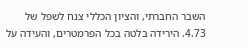השבר החברתי, והציון הכללי צנח לשפל של 4.73. הירידה בלטה בכל הפרמטרים, והעידה על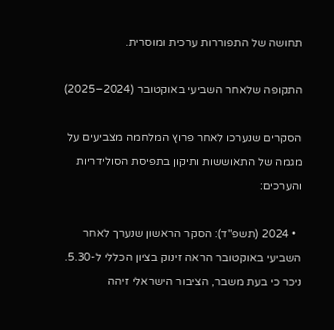תחושה של התפוררות ערכית ומוסרית.

התקופה שלאחר השביעי באוקטובר (2024–2025)

הסקרים שנערכו לאחר פרוץ המלחמה מצביעים על מגמה של התאוששות ותיקון בתפיסת הסולידריות והערכים:

  • 2024 (תשפ"ד): הסקר הראשון שנערך לאחר השביעי באוקטובר הראה זינוק בציון הכללי ל-5.30. ניכר כי בעת משבר, הציבור הישראלי זיהה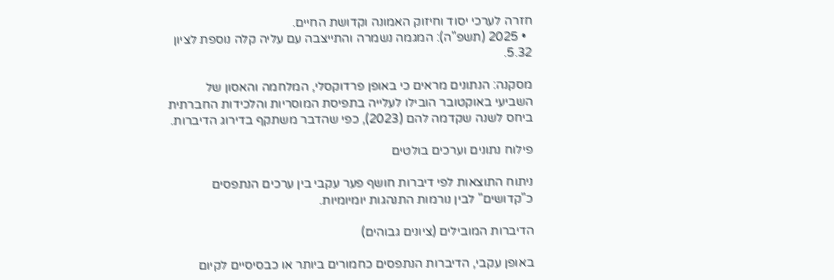חזרה לערכי יסוד וחיזוק האמונה וקדושת החיים.
  • 2025 (תשפ"ה): המגמה נשמרה והתייצבה עם עליה קלה נוספת לציון 5.32.

מסקנה: הנתונים מראים כי באופן פרדוקסלי, המלחמה והאסון של השביעי באוקטובר הובילו לעלייה בתפיסת המוסריות והלכידות החברתית ביחס לשנה שקדמה להם (2023), כפי שהדבר משתקף בדירוג הדיברות.

פילוח נתונים וערכים בולטים

ניתוח התוצאות לפי דיברות חושף פער עקבי בין ערכים הנתפסים כ"קדושים" לבין נורמות התנהגות יומיומיות.

הדיברות המובילים (ציונים גבוהים)

באופן עקבי, הדיברות הנתפסים כחמורים ביותר או כבסיסיים לקיום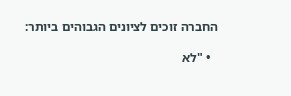החברה זוכים לציונים הגבוהים ביותר:

  • "לא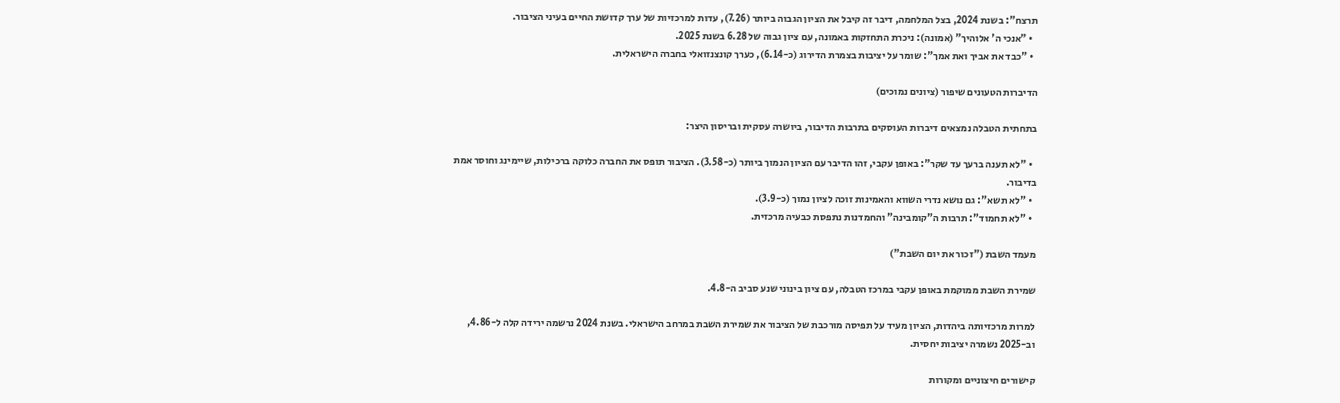תרצח": בשנת 2024, בצל המלחמה, דיבר זה קיבל את הציון הגבוה ביותר (7.26), עדות למרכזיות של ערך קדושת החיים בעיני הציבור.
  • "אנכי ה' אלוהיך" (אמונה): ניכרת התחזקות באמונה, עם ציון גבוה של 6.28 בשנת 2025.
  • "כבד את אביך ואת אמך": שומר על יציבות בצמרת הדירוג (כ-6.14), כערך קונצנזואלי בחברה הישראלית.

הדיברות הטעונים שיפור (ציונים נמוכים)

בתחתית הטבלה נמצאים דיברות העוסקים בתרבות הדיבור, ביושרה עסקית ובריסון היצר:

  • "לא תענה ברעך עד שקר": באופן עקבי, זהו הדיבר עם הציון הנמוך ביותר (כ-3.58). הציבור תופס את החברה כלוקה ברכילות, שיימינג וחוסר אמת בדיבור.
  • "לא תשא": גם נושא נדרי השווא והאמינות זוכה לציון נמוך (כ-3.9).
  • "לא תחמוד": תרבות ה"קומבינה" והחמדנות נתפסת כבעיה מרכזית.

מעמד השבת ("זכור את יום השבת")

שמירת השבת ממוקמת באופן עקבי במרכז הטבלה, עם ציון בינוני שנע סביב ה-4.8.

למרות מרכזיותה ביהדות, הציון מעיד על תפיסה מורכבת של הציבור את שמירת השבת במרחב הישראלי. בשנת 2024 נרשמה ירידה קלה ל-4.86, וב-2025 נשמרה יציבות יחסית.

קישורים חיצוניים ומקורות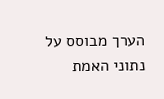הערך מבוסס על נתוני האמת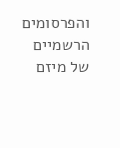והפרסומים הרשמיים של מיזם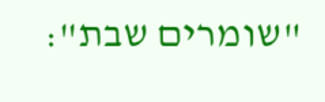"שומרים שבת":